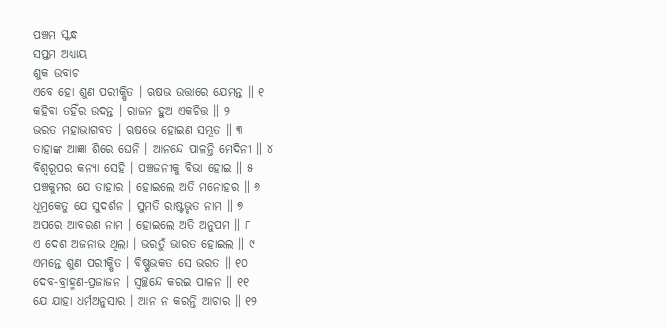ପଞ୍ଚମ ସ୍କନ୍ଧ
ସପ୍ତମ ଅଧ୍ୟାୟ
ଶୁକ ଉବାଚ
ଏବେ ହୋ ଶୁଣ ପରୀକ୍ଷିତ । ଋଷଭ ଉତ୍ତାରେ ଯେମନ୍ତ ॥ ୧
କହିବା ତହିଁର ଉଦନ୍ତ । ରାଜନ ହୁଅ ଏକଚିତ୍ତ ॥ ୨
ଭରତ ମହାଭାଗବତ । ଋଷଭେ ହୋଇଣ ସମ୍ଭୂତ ॥ ୩
ତାହାଙ୍କ ଆଜ୍ଞା ଶିରେ ଘେନି । ଆନନ୍ଦେ ପାଳନ୍ତି ମେଦିନୀ ॥ ୪
ବିଶ୍ୱରୂପର କନ୍ୟା ସେହି । ପଞ୍ଚଜନୀକୁ ବିଭା ହୋଇ ॥ ୫
ପଞ୍ଚକୁମର ଯେ ତାହାର । ହୋଇଲେ ଅତି ମନୋହର ॥ ୬
ଧୂମ୍ରକେତୁ ଯେ ସୁଦର୍ଶନ । ସୁମତି ରାଷ୍ଟଭୃତ ନାମ ॥ ୭
ଅପରେ ଆବରଣ ନାମ । ହୋଇଲେ ଅତି ଅନୁପମ ॥ ୮
ଏ ଦେଶ ଅଜନାଭ ଥିଲା । ଭରତୁଁ ଭାରତ ହୋଇଲ ॥ ୯
ଏମନ୍ତେ ଶୁଣ ପରୀକ୍ଷିତ । ବିଷ୍ଣୁଭକତ ସେ ଭରତ ॥ ୧୦
ଦେବ-ବ୍ରାହ୍ମଣ-ପ୍ରଜାଜନ । ସ୍ୱଚ୍ଛନ୍ଦେ କରଇ ପାଳନ ॥ ୧୧
ଯେ ଯାହା ଧର୍ମଅନୁସାର । ଆନ ନ କରନ୍ତି ଆଚାର ॥ ୧୨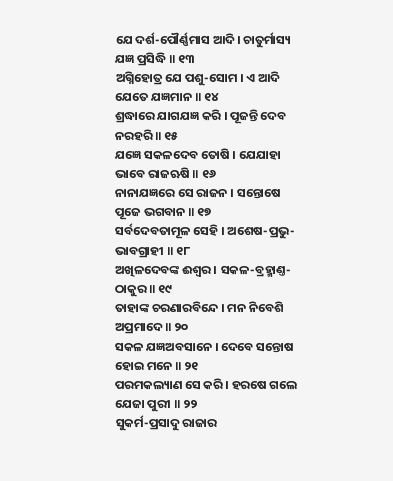ଯେ ଦର୍ଶ-ପୌର୍ଣ୍ଣମାସ ଆଦି । ଚାତୁର୍ମାସ୍ୟ ଯଜ୍ଞ ପ୍ରସିଦ୍ଧି ॥ ୧୩
ଅଗ୍ନିହୋତ୍ର ଯେ ପଶୁ-ସୋମ । ଏ ଆଦି ଯେତେ ଯଜ୍ଞମାନ ॥ ୧୪
ଶ୍ରଦ୍ଧାରେ ଯାଗଯଜ୍ଞ କରି । ପୂଜନ୍ତି ଦେବ ନରହରି ॥ ୧୫
ଯଜ୍ଞେ ସକଳଦେବ ତୋଷି । ଯେଯାହା ଭାବେ ରାଜଋଷି ॥ ୧୬
ନାନାଯଜ୍ଞରେ ସେ ରାଜନ । ସନ୍ତୋଷେ ପୂଜେ ଭଗବାନ ॥ ୧୭
ସର୍ବଦେବତାମୂଳ ସେହି । ଅଶେଷ-ପ୍ରଭୁ-ଭାବଗ୍ରାହୀ ॥ ୧୮
ଅଖିଳଦେବଙ୍କ ଈଶ୍ୱର । ସକଳ-ବ୍ରହ୍ମାଣ୍ତ-ଠାକୁର ॥ ୧୯
ତାହାଙ୍କ ଚରଣାରବିନ୍ଦେ । ମନ ନିବେଶି ଅପ୍ରମାଦେ ॥ ୨୦
ସକଳ ଯଜ୍ଞଅବସାନେ । ଦେବେ ସନ୍ତୋଷ ହୋଇ ମନେ ॥ ୨୧
ପରମକଲ୍ୟାଣ ସେ କରି । ହରଷେ ଗଲେ ଯେଜା ପୁରୀ ॥ ୨୨
ସୁକର୍ମ-ପ୍ରସାଦୁ ରାଜାର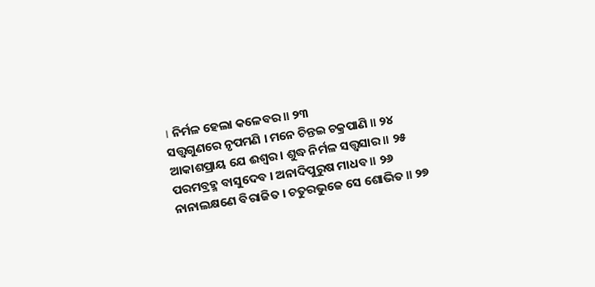। ନିର୍ମଳ ହେଲା କଳେବର ॥ ୨୩
ସତ୍ତ୍ୱଗୁଣରେ ନୃପମଣି । ମନେ ଚିନ୍ତଇ ଚକ୍ରପାଣି ॥ ୨୪
ଆକାଶପ୍ରାୟ ଯେ ଈଶ୍ୱର । ଶୁଦ୍ଧ ନିର୍ମଳ ସତ୍ତ୍ୱସାର ॥ ୨୫
ପରମବ୍ରହ୍ମ ବାସୁଦେବ । ଅନାଦିପୁରୁଷ ମାଧବ ॥ ୨୬
ନାନାଲକ୍ଷଣେ ବିରାଜିତ । ଚତୁରଭୁଜେ ସେ ଶୋଭିତ ॥ ୨୭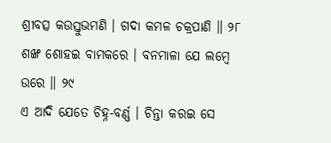ଶ୍ରୀବତ୍ସ କଉସ୍ତୁଭମଣି । ଗଦା କମଳ ଚକ୍ରପାଣି ॥ ୨୮
ଶଙ୍ଖ ଶୋହଇ ବାମକରେ । ବନମାଳା ଯେ ଲମ୍ବେ ଉରେ ॥ ୨୯
ଏ ଆଦି ଯେତେ ଚିହ୍ନ-ବର୍ଣ୍ଣ । ଚିନ୍ତା କରଇ ସେ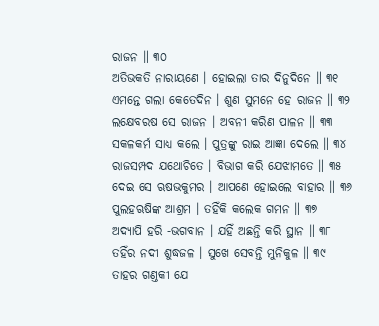ରାଜନ ॥ ୩୦
ଅତିଭକତି ନାରାୟଣେ । ହୋଇଲା ତାର ଦିନୁଦିନେ ॥ ୩୧
ଏମନ୍ତେ ଗଲା କେତେଦିନ । ଶୁଣ ସୁମନେ ହେ ରାଜନ ॥ ୩୨
ଲକ୍ଷେବରଷ ସେ ରାଜନ । ଅବନୀ କରିଣ ପାଳନ ॥ ୩୩
ସକଳକର୍ମ ସାଧ୍ୟ କଲେ । ପୁତ୍ରଙ୍କୁ ରାଇ ଆଜ୍ଞା ଦେଲେ ॥ ୩୪
ରାଜସମ୍ପଦ ଯଥୋଚିତେ । ବିଭାଗ କରି ଯେଝାମତେ ॥ ୩୫
ଦେଇ ସେ ଋଷଭକୁମର । ଆପଣେ ହୋଇଲେ ବାହାର ॥ ୩୬
ପୁଲହଋଷିଙ୍କ ଆଶ୍ରମ । ତହିଁକି କଲେକ ଗମନ ॥ ୩୭
ଅଦ୍ୟାପି ହରି -ଭଗବାନ । ଯହିଁ ଅଛନ୍ତି କରି ସ୍ଥାନ ॥ ୩୮
ତହିଁର ନଦୀ ଶୁଦ୍ଧଜଳ । ସୁଖେ ସେବନ୍ତି ମୁନିକୁଳ ॥ ୩୯
ତାହର ଗଣ୍ତକୀ ଯେ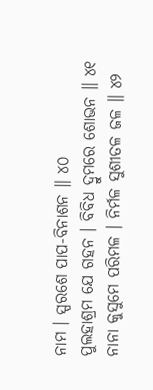ନାମ । ସ୍ପରଶେ ପାପ-ବିନାଶନ ॥ ୪୦
ପୁଲହାଶ୍ରମ ଯେ ଗହନ । ବିବିଧ ଦ୍ରୁମରେ ଶୋଭନ ॥ ୪୧
ନାନା କୁସୁମେ ପରିମଳ । ନିର୍ମଳ ସୁଶୀତଳ ଜଳ ॥ ୪୨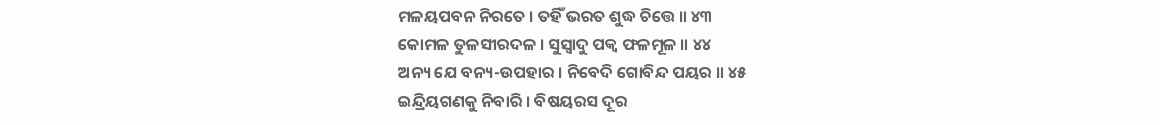ମଳୟପବନ ନିରତେ । ତହିଁ ଭରତ ଶୁଦ୍ଧ ଚିତ୍ତେ ॥ ୪୩
କୋମଳ ତୁଳସୀରଦଳ । ସୁସ୍ୱାଦୁ ପକ୍ୱ ଫଳମୂଳ ॥ ୪୪
ଅନ୍ୟ ଯେ ବନ୍ୟ-ଉପହାର । ନିବେଦି ଗୋବିନ୍ଦ ପୟର ॥ ୪୫
ଇନ୍ଦ୍ରିୟଗଣକୁ ନିବାରି । ବିଷୟରସ ଦୂର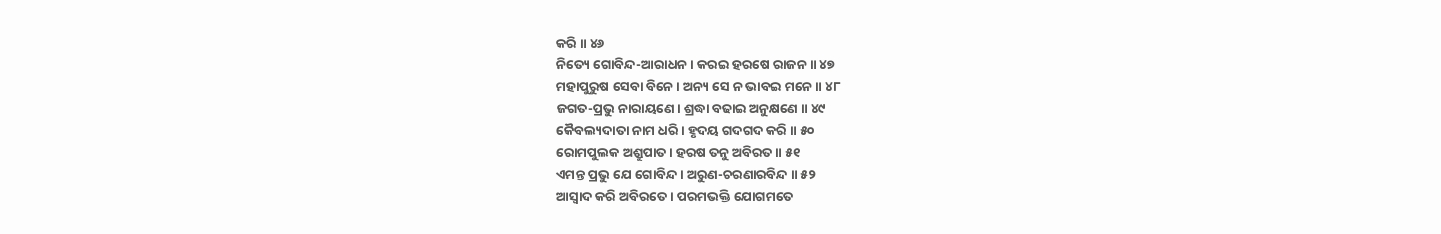କରି ॥ ୪୬
ନିତ୍ୟେ ଗୋବିନ୍ଦ-ଆରାଧନ । କରଇ ହରଷେ ରାଜନ ॥ ୪୭
ମହାପୁରୁଷ ସେବା ବିନେ । ଅନ୍ୟ ସେ ନ ଭାବଇ ମନେ ॥ ୪୮
ଜଗତ-ପ୍ରଭୁ ନାରାୟଣେ । ଶ୍ରଦ୍ଧା ବଢାଇ ଅନୁକ୍ଷଣେ ॥ ୪୯
କୈବଲ୍ୟଦାତା ନାମ ଧରି । ହୃଦୟ ଗଦଗଦ କରି ॥ ୫୦
ରୋମପୁଲକ ଅଶ୍ରୁପାତ । ହରଷ ତନୁ ଅବିରତ ॥ ୫୧
ଏମନ୍ତ ପ୍ରଭୁ ଯେ ଗୋବିନ୍ଦ । ଅରୁଣ-ଚରଣାରବିନ୍ଦ ॥ ୫୨
ଆସ୍ୱାଦ କରି ଅବିରତେ । ପରମଭକ୍ତି ଯୋଗମତେ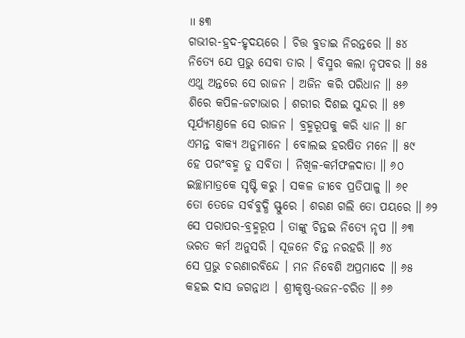॥ ୫୩
ଗଭୀର-ହ୍ରଦ-ହୃଦୟରେ । ଚିତ୍ତ ବୁଡାଇ ନିରନ୍ତରେ ॥ ୫୪
ନିତ୍ୟେ ଯେ ପ୍ରଭୁ ସେବା ତାର । ବିସ୍ମର କଲା ନୃପବର ॥ ୫୫
ଏଥୁ ଅନ୍ତରେ ସେ ରାଜନ । ଅଜିନ କରି ପରିଧାନ ॥ ୫୬
ଶିରେ କପିଳ-ଜଟାଭାର । ଶରୀର ଦିଶଇ ସୁନ୍ଦର ॥ ୫୭
ସୂର୍ଯ୍ୟମଣ୍ତଳେ ସେ ରାଜନ । ବ୍ରହ୍ମରୂପକୁ କରି ଧ୍ୟାନ ॥ ୫୮
ଏମନ୍ତ ବାକ୍ୟ ଅନୁମାନେ । ବୋଲଇ ହରଷିତ ମନେ ॥ ୫୯
ହେ ପରଂବହ୍ମ ତୁ ସବିତା । ନିଖିଳ-କର୍ମଫଳଦାତା ॥ ୬୦
ଇଚ୍ଛାମାତ୍ରକେ ସୃଷ୍ଟି କରୁ । ସକଳ ଜୀବେ ପ୍ରତିପାଳୁ ॥ ୬୧
ତୋ ତେଜେ ସର୍ବବୁଦ୍ଧି ସ୍ଫୁରେ । ଶରଣ ଗଲି ତୋ ପୟରେ ॥ ୬୨
ସେ ପରାପର-ବ୍ରହ୍ମରୂପ । ତାଙ୍କୁ ଚିନ୍ତଇ ନିତ୍ୟେ ନୃପ ॥ ୬୩
ଭରତ କର୍ମ ଅନୁସରି । ସୂଜନେ ଚିନ୍ତ ନରହରି ॥ ୬୪
ସେ ପ୍ରଭୁ ଚରଣାରବିନ୍ଦେ । ମନ ନିବେଶି ଅପ୍ରମାଦେ ॥ ୬୫
କହଇ ଦାସ ଜଗନ୍ନାଥ । ଶ୍ରୀକୃଷ୍ଣ-ଭଜନ-ଚରିତ ॥ ୬୬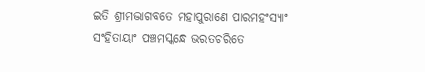ଇତି ଶ୍ରୀମଦ୍ଭାଗବତେ ମହାପୁରାଣେ ପାରମହଂସ୍ୟାଂ
ସଂହିତାୟାଂ ପଞ୍ଚମସ୍କନ୍ଧେ ଭରତଚରିତେ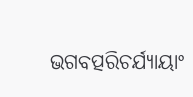ଭଗବତ୍ପରିଚର୍ଯ୍ୟାୟାଂ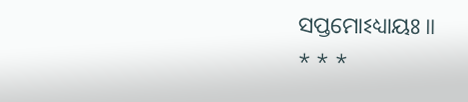ସପ୍ତମୋଽଧ୍ୟାୟଃ ॥
* * *